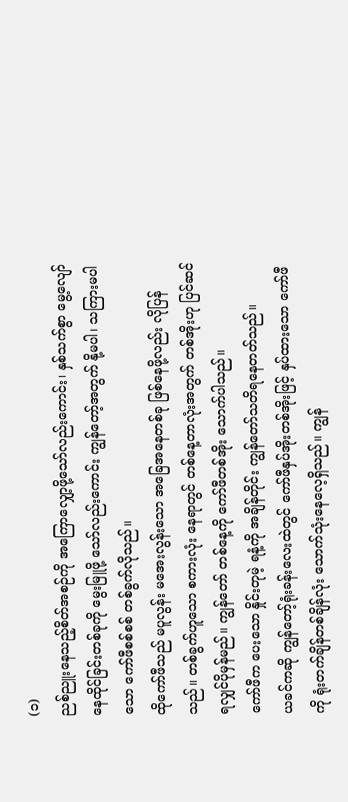(၁)
ညစ်ညူးနေသည့်စိတ်အစဉ်ကို အကြောလျှော့ဖို့သော်လည်းကောင်း၊ နှစ်သက်စွာ မွေ့လျော် နေထိုင်ခြင်းတစ်ခုကို မွေးမြူဖို့ သော်လည်းကောင်း ကျွန်တော့်အတွက် နို့မပါ၊ သကြားမပါသော ကော်ဖီစစ်စစ် တစ်ခွက်လိုသည်။
ထိုကော်ဖီသည် မပူလွန်း မအေးလွန်းသော အခြေအနေတစ်ခု ဖြစ်နေဖို့လည်း လိုပြန်သည်။ တစ်ခွက်ဟူသော စကားလုံး နေရာတွင် တစ်နေ့တာလုံးအတွက် တစ်အိုးဟု ပြင်ဆင်ရလျှင်ပိုမှန်မည်။ ကျွန်တော် တစ်နေ့ကို ကော်ဖီတစ်အိုး သောက်ပါသည်။
ကော်ဖီက ပေးသော နှိုင်းတုမဲ့ ရနံ့ကို အချိန်တိုင်း ကျွန်တော်သတိရနေတတ်သည်။
ယခင်ကဆို ကျွန်တော့်ရုံးခန်းလေးထဲတွင် ကော်ဖီနှပ်အိုးတစ်အိုးဖြင့် နှပ်ထားသော ကော်ဖီကို ရုံးတက်ချိန်တစ်ချိန်လုံး သောက်သုံးနေလေ့ရှိသည်။ ကျွန်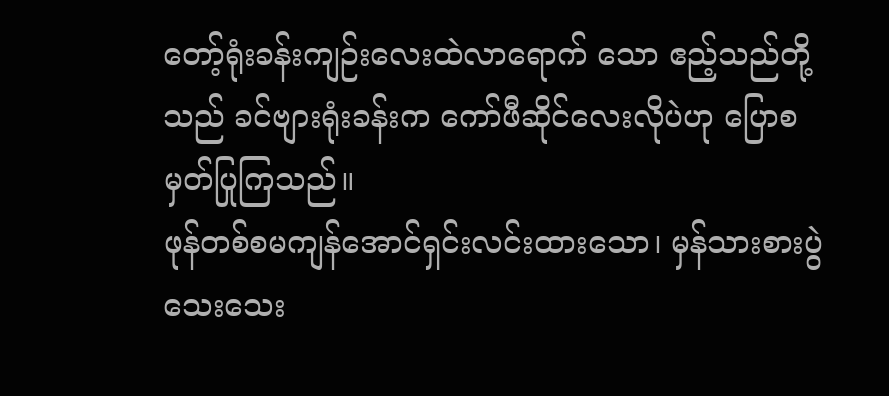တော့်ရုံးခန်းကျဉ်းလေးထဲလာရောက် သော ဧည့်သည်တို့သည် ခင်ဗျားရုံးခန်းက ကော်ဖီဆိုင်လေးလိုပဲဟု ပြောစမှတ်ပြုကြသည်။
ဖုန်တစ်စမကျန်အောင်ရှင်းလင်းထားသော၊ မှန်သားစားပွဲသေးသေး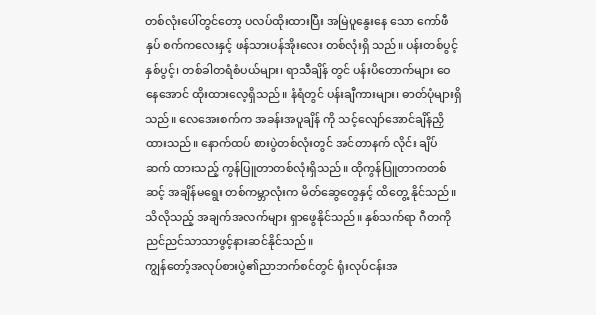တစ်လုံးပေါ်တွင်တော့ ပလပ်ထိုးထားပြီး အမြဲပူနွေးနေ သော ကော်ဖီနှပ် စက်ကလေးနှင့် ဖန်သားပန်အိုးလေး တစ်လုံးရှိ သည်။ ပန်းတစ်ပွင့်နှစ်ပွင့်၊ တစ်ခါတရံစံပယ်များ၊ ရာသီချိန် တွင် ပန်းပိတောက်များ ဝေနေအောင် ထိုးထားလေ့ရှိသည်။ နံရံတွင် ပန်းချီကားများ၊ ဓာတ်ပုံများရှိသည်။ လေအေးစက်က အခန်းအပူချိန် ကို သင့်လျော်အောင်ချိန်ညှိထားသည်။ နောက်ထပ် စားပွဲတစ်လုံးတွင် အင်တာနက် လိုင်း ချိပ်ဆက် ထားသည့် ကွန်ပြူတာတစ်လုံးရှိသည်။ ထိုကွန်ပြူတာကတစ်ဆင့် အချိန်မရွေး တစ်ကမ္ဘာလုံးက မိတ်ဆွေတွေနှင့် ထိတွေ့ နိုင်သည်။ သိလိုသည့် အချက်အလက်များ ရှာဖွေနိုင်သည်။ နှစ်သက်ရာ ဂီတကို ညင်ညင်သာသာဖွင့်နားဆင်နိုင်သည်။
ကျွန်တော့်အလုပ်စားပွဲ၏ညာဘက်စင်တွင် ရုံးလုပ်ငန်းအ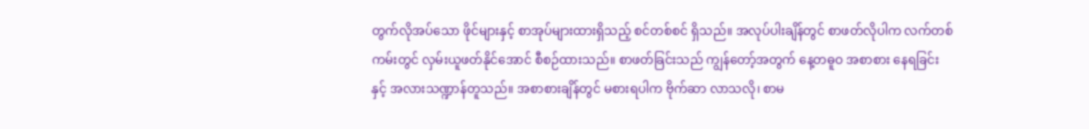တွက်လိုအပ်သော ဖိုင်များနှင့် စာအုပ်များထားရှိသည့် စင်တစ်စင် ရှိသည်။ အလုပ်ပါးချိန်တွင် စာဖတ်လိုပါက လက်တစ်ကမ်းတွင် လှမ်းယူဖတ်နိုင်အောင် စီစဉ်ထားသည်။ စာဖတ်ခြင်းသည် ကျွန်တော့်အတွက် နေ့တဓူဝ အစာစား နေရခြင်းနှင့် အလားသဏ္ဍာန်တူသည်။ အစာစားချိန်တွင် မစားရပါက ဗိုက်ဆာ လာသလို၊ စာမ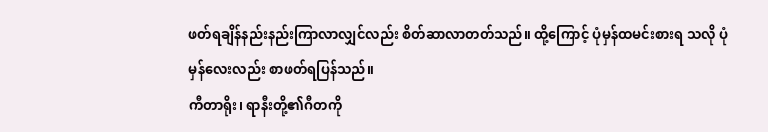ဖတ်ရချိန်နည်းနည်းကြာလာလျှင်လည်း စိတ်ဆာလာတတ်သည်။ ထို့ကြောင့် ပုံမှန်ထမင်းစားရ သလို ပုံမှန်လေးလည်း စာဖတ်ရပြန်သည်။
ကီတာရိုး၊ ရာနီးတို့၏ဂီတကို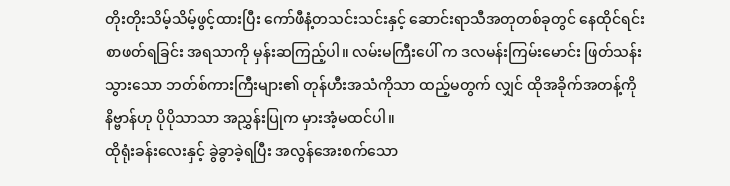တိုးတိုးသိမ့်သိမ့်ဖွင့်ထားပြီး ကော်ဖီနံ့တသင်းသင်းနှင့် ဆောင်းရာသီအတုတစ်ခုတွင် နေထိုင်ရင်း စာဖတ်ရခြင်း အရသာကို မှန်းဆကြည့်ပါ။ လမ်းမကြီးပေါ် က ဒလမန်းကြမ်းမောင်း ဖြတ်သန်းသွားသော ဘတ်စ်ကားကြီးများ၏ တုန်ဟီးအသံကိုသာ ထည့်မတွက် လျှင် ထိုအခိုက်အတန့်ကို နိဗ္ဗာန်ဟု ပိုပိုသာသာ အညွှန်းပြုက မှားအံ့မထင်ပါ။
ထိုရုံးခန်းလေးနှင့် ခွဲခွာခဲ့ရပြီး အလွန်အေးစက်သော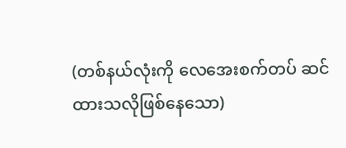(တစ်နယ်လုံးကို လေအေးစက်တပ် ဆင်ထားသလိုဖြစ်နေသော)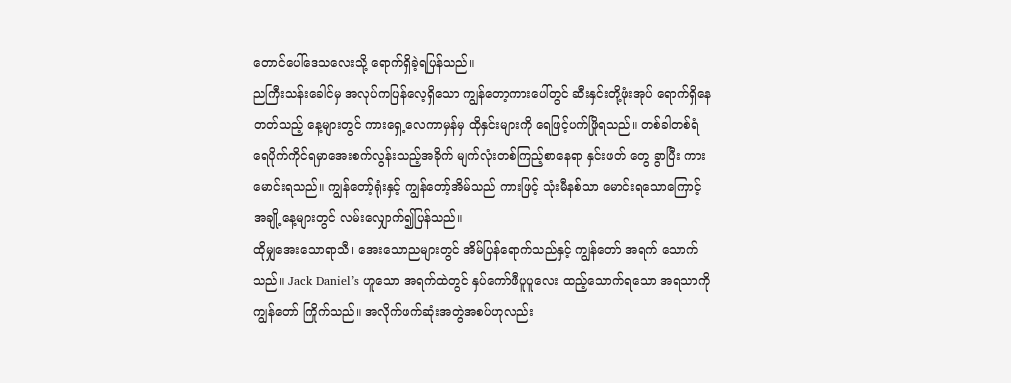တောင်ပေါ်ဒေသလေးသို့ ရောက်ရှိခဲ့ရပြန်သည်။
ညကြီးသန်းခေါင်မှ အလုပ်ကပြန်လေ့ရှိသော ကျွန်တော့ကားပေါ်တွင် ဆီးနှင်းတို့ဖုံးအုပ် ရောက်ရှိနေတတ်သည့် နေ့များတွင် ကားရှေ့လေကာမှန်မှ ထိုနှင်းများကို ရေဖြင့်ပက်ဖြိုရသည်။ တစ်ခါတစ်ရံ ရေပိုက်ကိုင်ရမှာအေးစက်လွန်းသည့်အခိုက် မျက်လုံးတစ်ကြည့်စာနေရာ နှင်းဖတ် တွေ ခွာပြီး ကားမောင်းရသည်။ ကျွန်တော့်ရုံးနှင့် ကျွန်တော့်အိမ်သည် ကားဖြင့် သုံးမီနစ်သာ မောင်းရသောကြောင့် အချို့နေ့များတွင် လမ်းလျှောက်၍ပြန်သည်။
ထိုမျှအေးသောရာသီ၊ အေးသောညများတွင် အိမ်ပြန်ရောက်သည်နှင့် ကျွန်တော် အရက် သောက်သည်။ Jack Daniel’s ဟူသော အရက်ထဲတွင် နှပ်ကော်ဖီပူပူလေး ထည့်သောက်ရသော အရသာကို ကျွန်တော် ကြိုက်သည်။ အလိုက်ဖက်ဆုံးအတွဲအစပ်ဟုလည်း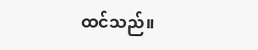ထင်သည်။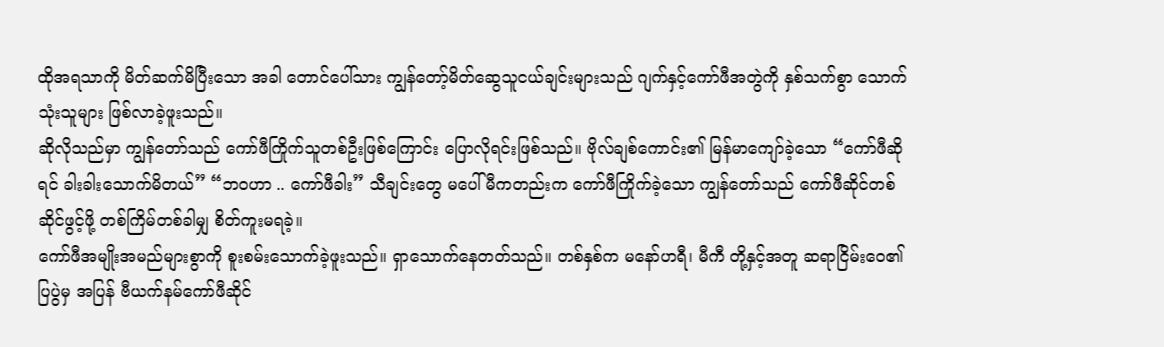ထိုအရသာကို မိတ်ဆက်မိပြီးသော အခါ တောင်ပေါ်သား ကျွန်တော့်မိတ်ဆွေသူငယ်ချင်းများသည် ဂျက်နှင့်ကော်ဖီအတွဲကို နှစ်သက်စွာ သောက်သုံးသူများ ဖြစ်လာခဲ့ဖူးသည်။
ဆိုလိုသည်မှာ ကျွန်တော်သည် ကော်ဖီကြိုက်သူတစ်ဦးဖြစ်ကြောင်း ပြောလိုရင်းဖြစ်သည်။ ဗိုလ်ချစ်ကောင်း၏ မြန်မာကျော်ခဲ့သော “ကော်ဖီဆိုရင် ခါးခါးသောက်မိတယ်” “ဘဝဟာ .. ကော်ဖီခါး” သီချင်းတွေ မပေါ်မီကတည်းက ကော်ဖီကြိုက်ခဲ့သော ကျွန်တော်သည် ကော်ဖီဆိုင်တစ်ဆိုင်ဖွင့်ဖို့ တစ်ကြိမ်တစ်ခါမျှ စိတ်ကူးမရခဲ့။
ကော်ဖီအမျိုးအမည်များစွာကို စူးစမ်းသောက်ခဲ့ဖူးသည်။ ရှာသောက်နေတတ်သည်။ တစ်နှစ်က မနော်ဟရီ၊ မီကီ တို့နှင့်အတူ ဆရာငြိမ်းဝေ၏ပြပွဲမှ အပြန် ဗီယက်နမ်ကော်ဖီဆိုင်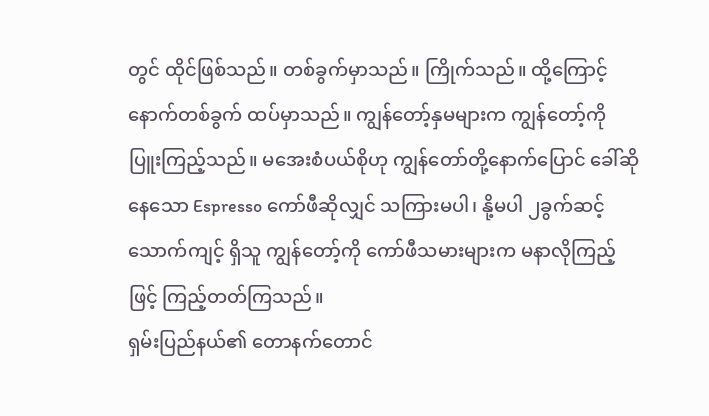တွင် ထိုင်ဖြစ်သည်။ တစ်ခွက်မှာသည်။ ကြိုက်သည်။ ထို့ကြောင့် နောက်တစ်ခွက် ထပ်မှာသည်။ ကျွန်တော့်နှမများက ကျွန်တော့်ကို ပြူးကြည့်သည်။ မအေးစံပယ်စိုဟု ကျွန်တော်တို့နောက်ပြောင် ခေါ်ဆိုနေသော Espresso ကော်ဖီဆိုလျှင် သကြားမပါ၊ နို့မပါ ၂ခွက်ဆင့် သောက်ကျင့် ရှိသူ ကျွန်တော့်ကို ကော်ဖီသမားများက မနာလိုကြည့်ဖြင့် ကြည့်တတ်ကြသည်။
ရှမ်းပြည်နယ်၏ တောနက်တောင်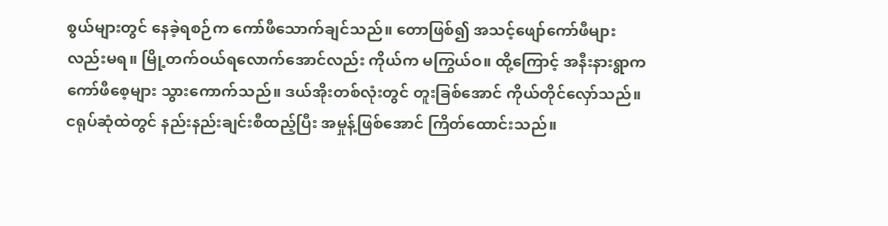စွယ်များတွင် နေခဲ့ရစဉ်က ကော်ဖီသောက်ချင်သည်။ တောဖြစ်၍ အသင့်ဖျော်ကော်ဖီများလည်းမရ။ မြို့တက်ဝယ်ရလောက်အောင်လည်း ကိုယ်က မကြွယ်ဝ။ ထို့ကြောင့် အနီးနားရွာက ကော်ဖီစေ့များ သွားကောက်သည်။ ဒယ်အိုးတစ်လုံးတွင် တူးခြစ်အောင် ကိုယ်တိုင်လှော်သည်။ ငရုပ်ဆုံထဲတွင် နည်းနည်းချင်းစီထည့်ပြီး အမှုန့်ဖြစ်အောင် ကြိတ်ထောင်းသည်။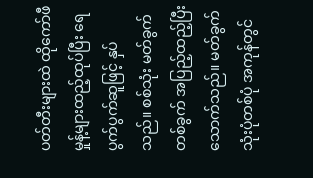ပတ်တီးများထဲ ထိုကော်ဖီမှုန့်များထည့်ထုပ်ပြီး ရေပွက်ပွက်ဆူဖြင့် နှပ်သည်။ စစ်သုံး မတ်ခွက်တစ်ခွက် အပြည့်ထည့်ပြီး သောက်သည်။ မတ်ခွက်သုံးပုံတစ်ပုံ အကုန်တွင်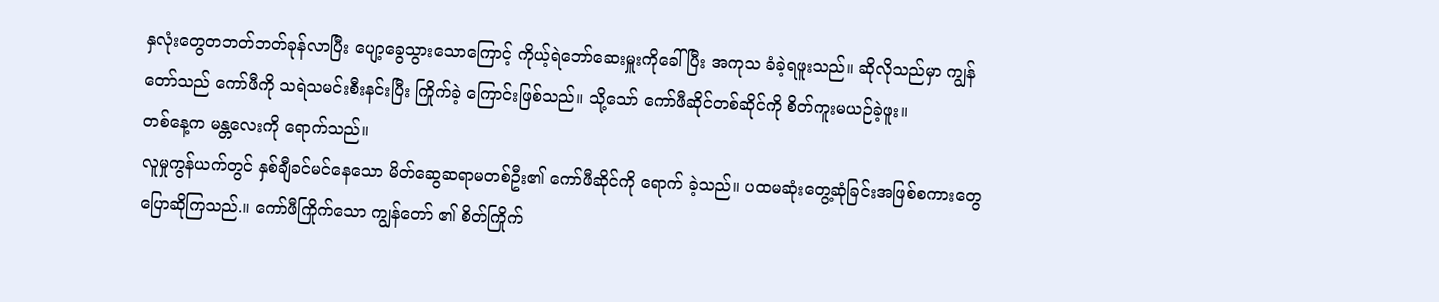နှလုံးတွေတဘတ်ဘတ်ခုန်လာပြီး ပျော့ခွေသွားသောကြောင့် ကိုယ့်ရဲဘော်ဆေးမှူးကိုခေါ်ပြီး အကုသ ခံခဲ့ရဖူးသည်။ ဆိုလိုသည်မှာ ကျွန်တော်သည် ကော်ဖီကို သရဲသမင်းစီးနင်းပြီး ကြိုက်ခဲ့ ကြောင်းဖြစ်သည်။ သို့သော် ကော်ဖီဆိုင်တစ်ဆိုင်ကို စိတ်ကူးမယဉ်ခဲ့ဖူး။
တစ်နေ့က မန္တလေးကို ရောက်သည်။
လူမှုကွန်ယက်တွင် နှစ်ချီခင်မင်နေသော မိတ်ဆွေဆရာမတစ်ဦး၏ ကော်ဖီဆိုင်ကို ရောက် ခဲ့သည်။ ပထမဆုံးတွေ့ဆုံခြင်းအဖြစ်စကားတွေ ပြောဆိုကြသည်.။ ကော်ဖီကြိုက်သော ကျွန်တော် ၏ စိတ်ကြိုက်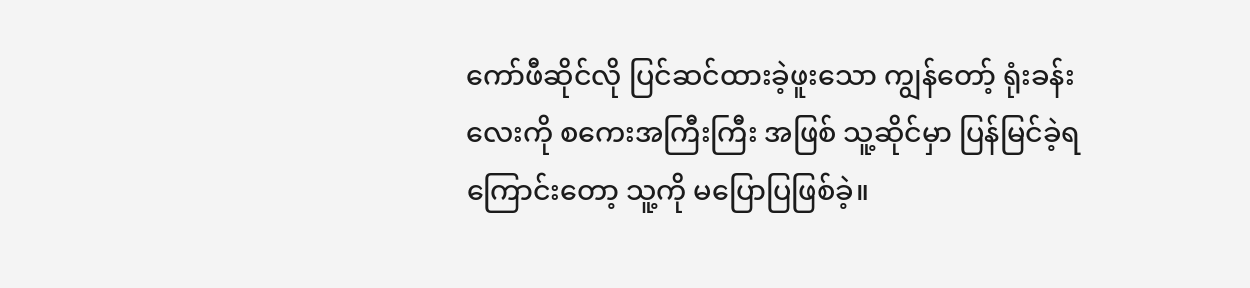ကော်ဖီဆိုင်လို ပြင်ဆင်ထားခဲ့ဖူးသော ကျွန်တော့် ရုံးခန်းလေးကို စကေးအကြီးကြီး အဖြစ် သူ့ဆိုင်မှာ ပြန်မြင်ခဲ့ရကြောင်းတော့ သူ့ကို မပြောပြဖြစ်ခဲ့။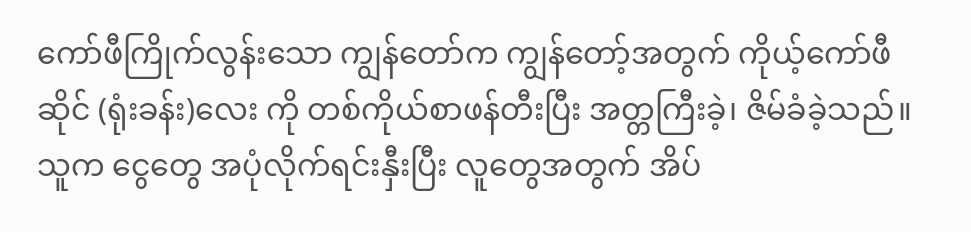ကော်ဖီကြိုက်လွန်းသော ကျွန်တော်က ကျွန်တော့်အတွက် ကိုယ့်ကော်ဖီဆိုင် (ရုံးခန်း)လေး ကို တစ်ကိုယ်စာဖန်တီးပြီး အတ္တကြီးခဲ့၊ ဇိမ်ခံခဲ့သည်။ သူက ငွေတွေ အပုံလိုက်ရင်းနှီးပြီး လူတွေအတွက် အိပ်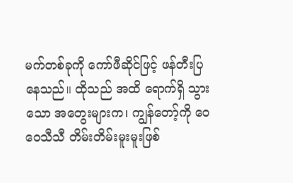မက်တစ်ခုကို ကော်ဖီဆိုင်ဖြင့် ဖန်တီးပြနေသည်။ ထိုသည် အထိ ရောက်ရှိ သွားသော အတွေးများက၊ ကျွန်တော့်ကို ဝေဝေသီသီ တိမ်းတိမ်းမူးမူးဖြစ်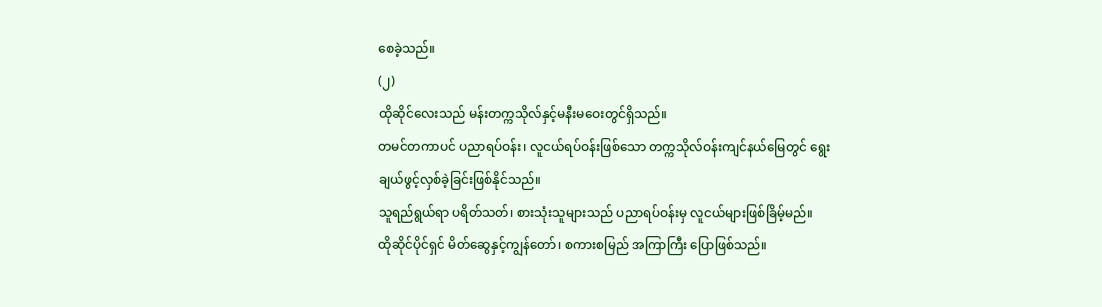စေခဲ့သည်။
(၂)
ထိုဆိုင်လေးသည် မန်းတက္ကသိုလ်နှင့်မနီးမဝေးတွင်ရှိသည်။
တမင်တကာပင် ပညာရပ်ဝန်း၊ လူငယ်ရပ်ဝန်းဖြစ်သော တက္ကသိုလ်ဝန်းကျင်နယ်မြေတွင် ရွေးချယ်ဖွင့်လှစ်ခဲ့ခြင်းဖြစ်နိုင်သည်။
သူရည်ရွယ်ရာ ပရိတ်သတ်၊ စားသုံးသူများသည် ပညာရပ်ဝန်းမှ လူငယ်များဖြစ်ခြိမ့်မည်။
ထိုဆိုင်ပိုင်ရှင် မိတ်ဆွေနှင့်ကျွန်တော်၊ စကားစမြည် အကြာကြီး ပြောဖြစ်သည်။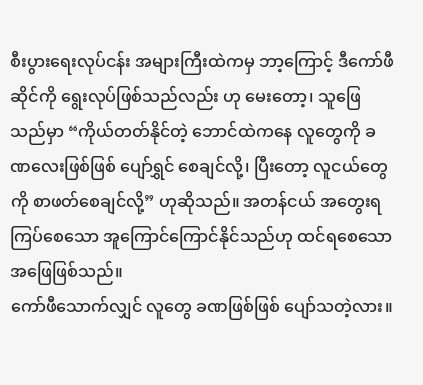စီးပွားရေးလုပ်ငန်း အများကြီးထဲကမှ ဘာ့ကြောင့် ဒီကော်ဖီဆိုင်ကို ရွေးလုပ်ဖြစ်သည်လည်း ဟု မေးတော့၊ သူဖြေသည်မှာ “ကိုယ်တတ်နိုင်တဲ့ ဘောင်ထဲကနေ လူတွေကို ခဏလေးဖြစ်ဖြစ် ပျော်ရွှင် စေချင်လို့၊ ပြီးတော့ လူငယ်တွေကို စာဖတ်စေချင်လို့” ဟုဆိုသည်။ အတန်ငယ် အတွေးရ ကြပ်စေသော အူကြောင်ကြောင်နိုင်သည်ဟု ထင်ရစေသော အဖြေဖြစ်သည်။
ကော်ဖီသောက်လျှင် လူတွေ ခဏဖြစ်ဖြစ် ပျော်သတဲ့လား။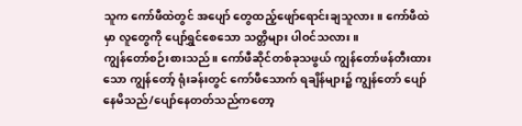သူက ကော်ဖီထဲတွင် အပျော် တွေထည့်ဖျော်ရောင်းချသူလား။ ကော်ဖီထဲမှာ လူတွေကို ပျော်ရွှင်စေသော သတ္တိများ ပါဝင်သလား။
ကျွန်တော်စဉ်းစားသည်။ ကော်ဖီဆိုင်တစ်ခုသဖွယ် ကျွန်တော်ဖန်တီးထားသော ကျွန်တော့် ရုံးခန်းတွင် ကော်ဖီသောက် ရချိန်များ၌ ကျွန်တော် ပျော်နေမိသည်/ပျော်နေတတ်သည်ကတော့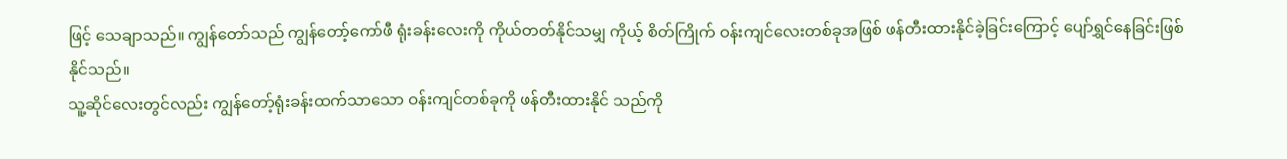ဖြင့် သေချာသည်။ ကျွန်တော်သည် ကျွန်တော့်ကော်ဖီ ရုံးခန်းလေးကို ကိုယ်တတ်နိုင်သမျှ ကိုယ့် စိတ်ကြိုက် ဝန်းကျင်လေးတစ်ခုအဖြစ် ဖန်တီးထားနိုင်ခဲ့ခြင်းကြောင့် ပျော်ရွှင်နေခြင်းဖြစ်နိုင်သည်။
သူ့ဆိုင်လေးတွင်လည်း ကျွန်တော့်ရုံးခန်းထက်သာသော ဝန်းကျင်တစ်ခုကို ဖန်တီးထားနိုင် သည်ကို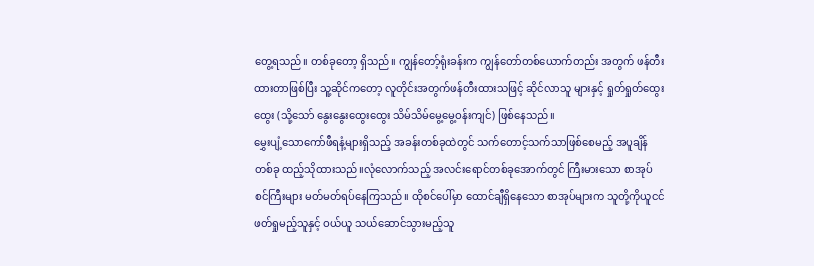တွေ့ရသည်။ တစ်ခုတော့ ရှိသည်။ ကျွန်တော့်ရုံးခန်းက ကျွန်တော်တစ်ယောက်တည်း အတွက် ဖန်တီးထားတာဖြစ်ပြီး သူ့ဆိုင်ကတော့ လူတိုင်းအတွက်ဖန်တီးထားသဖြင့် ဆိုင်လာသူ များနှင့် ရှုတ်ရှုတ်ထွေးထွေး (သို့သော် နွေးနွေးထွေးထွေး သိမ်သိမ်မွေ့မွေ့ဝန်းကျင်) ဖြစ်နေသည်။
မွှေးပျံ့သောကော်ဖီရနံ့များရှိသည့် အခန်းတစ်ခုထဲတွင် သက်တောင့်သက်သာဖြစ်စေမည့် အပူချိန်တစ်ခု ထည့်သိုထားသည်။လုံလောက်သည့် အလင်းရောင်တစ်ခုအောက်တွင် ကြီးမားသော စာအုပ်စင်ကြီးများ မတ်မတ်ရပ်နေကြသည်။ ထိုစင်ပေါ်မှာ ထောင်ချီရှိနေသော စာအုပ်များက သူတို့ကိုယူငင်ဖတ်ရှုမည့်သူနှင့် ဝယ်ယူ သယ်ဆောင်သွားမည့်သူ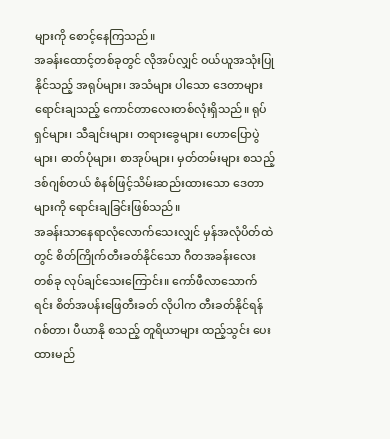များကို စောင့်နေကြသည်။
အခန်းထောင့်တစ်ခုတွင် လိုအပ်လျှင် ဝယ်ယူအသုံးပြုနိုင်သည့် အရုပ်များ၊ အသံများ ပါသော ဒေတာများ ရောင်းချသည့် ကောင်တာလေးတစ်လုံးရှိသည်။ ရုပ်ရှင်များ၊ သီချင်းများ၊ တရားခွေများ၊ ဟောပြောပွဲများ၊ ဓာတ်ပုံများ၊ စာအုပ်များ၊ မှတ်တမ်းများ စသည့် ဒစ်ဂျစ်တယ် စံနစ်ဖြင့်သိမ်းဆည်းထားသော ဒေတာများကို ရောင်းချခြင်းဖြစ်သည်။
အခန်းသာနေရာလုံလောက်သေးလျှင် မှန်အလုံပိတ်ထဲတွင် စိတ်ကြိုက်တီးခတ်နိုင်သော ဂီတအခန်းလေးတစ်ခု လုပ်ချင်သေးကြောင်း။ ကော်ဖီလာသောက်ရင်း စိတ်အပန်းဖြေတီးခတ် လိုပါက တီးခတ်နိုင်ရန် ဂစ်တာ၊ ပီယာနို စသည့် တူရိယာများ ထည့်သွင်း ပေးထားမည်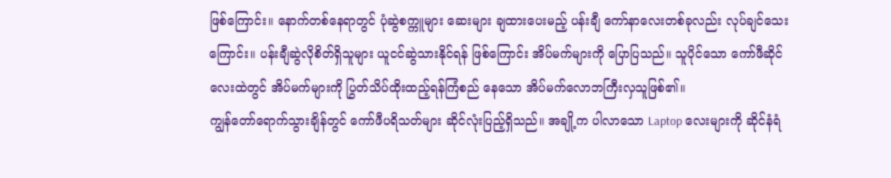ဖြစ်ကြောင်း။ နောက်တစ်နေရာတွင် ပုံဆွဲစက္ကူများ ဆေးများ ချထားပေးမည့် ပန်းချီ ကော်နာလေးတစ်ခုလည်း လုပ်ချင်သေးကြောင်း။ ပန်းချီဆွဲလိုစိတ်ရှိသူများ ယူငင်ဆွဲသားနိုင်ရန် ဖြစ်ကြောင်း အိပ်မက်များကို ပြောပြသည်။ သူပိုင်သော ကော်ဖီဆိုင်လေးထဲတွင် အိပ်မက်များကို ပြွတ်သိပ်ထိုးထည့်ရန်ကြံစည် နေသော အိပ်မက်လောဘကြီးလှသူဖြစ်၏။
ကျွန်တော်ရောက်သွားချိန်တွင် ကော်ဖီပရိသတ်များ ဆိုင်လုံးပြည့်ရှိသည်။ အချို့က ပါလာသော Laptop လေးများကို ဆိုင်နံရံ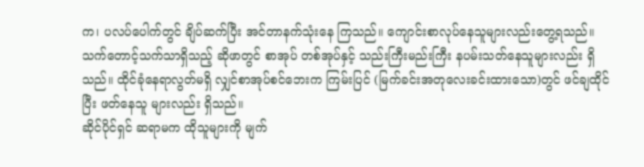က၊ ပလပ်ပေါက်တွင် ချိပ်ဆက်ပြီး အင်တာနက်သုံးနေ ကြသည်။ ကျောင်းစာလုပ်နေသူများလည်းတွေ့ရသည်။ သက်တောင့်သက်သာရှိသည့် ဆိုဖာတွင် စာအုပ် တစ်အုပ်နှင့် သည်းကြီးမည်းကြီး နပမ်းသတ်နေသူများလည်း ရှိသည်။ ထိုင်ခုံနေရာလွတ်မရှိ လျှင်စာအုပ်စင်ဘေးက ကြမ်းပြင် (မြက်ခင်းအတုလေးခင်းထားသော)တွင် ဖင်ချထိုင်ပြီး ဖတ်နေသူ များလည်း ရှိသည်။
ဆိုင်ပိုင်ရှင် ဆရာမက ထိုသူများကို မျက်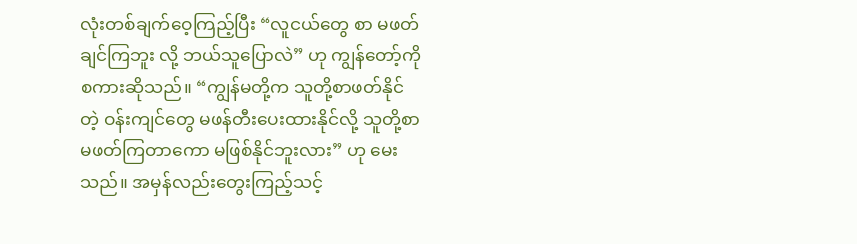လုံးတစ်ချက်ဝေ့ကြည့်ပြီး “လူငယ်တွေ စာ မဖတ်ချင်ကြဘူး လို့ ဘယ်သူပြောလဲ” ဟု ကျွန်တော့်ကို စကားဆိုသည်။ “ကျွန်မတို့က သူတို့စာဖတ်နိုင်တဲ့ ဝန်းကျင်တွေ မဖန်တီးပေးထားနိုင်လို့ သူတို့စာမဖတ်ကြတာကော မဖြစ်နိုင်ဘူးလား” ဟု မေးသည်။ အမှန်လည်းတွေးကြည့်သင့်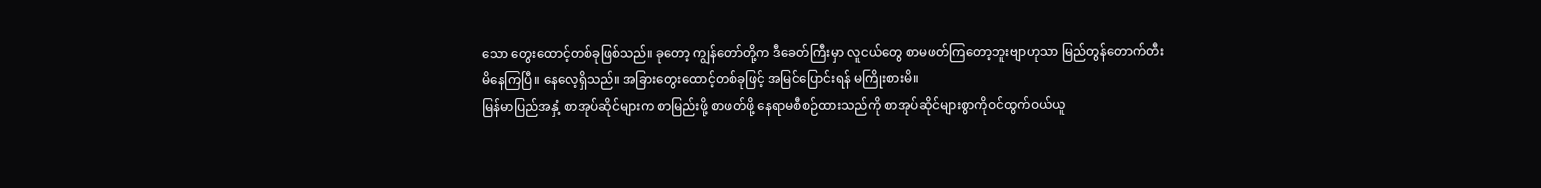သော တွေးထောင့်တစ်ခုဖြစ်သည်။ ခုတော့ ကျွန်တော်တို့က ဒီခေတ်ကြီးမှာ လူငယ်တွေ စာမဖတ်ကြတော့ဘူးဗျာဟုသာ မြည်တွန်တောက်တီး မိနေကြပြီ။ နေလေ့ရှိသည်။ အခြားတွေးထောင့်တစ်ခုဖြင့် အမြင်ပြောင်းရန် မကြိုးစားမိ။
မြန်မာပြည်အနှံ့ စာအုပ်ဆိုင်များက စာမြည်းဖို့ စာဖတ်ဖို့ နေရာမစီစဉ်ထားသည်ကို စာအုပ်ဆိုင်များစွာကိုဝင်ထွက်ဝယ်ယူ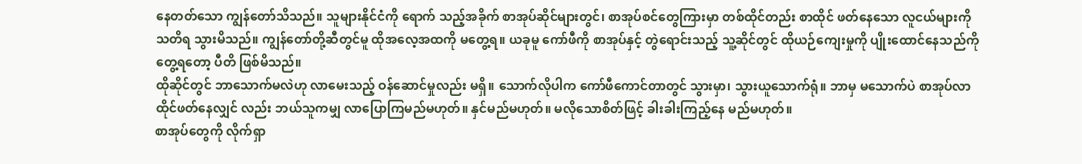နေတတ်သော ကျွန်တော်သိသည်။ သူများနိုင်ငံကို ရောက် သည့်အခိုက် စာအုပ်ဆိုင်များတွင်၊ စာအုပ်စင်တွေကြားမှာ တစ်ထိုင်တည်း စာထိုင် ဖတ်နေသော လူငယ်များကို သတိရ သွားမိသည်။ ကျွန်တော်တို့ဆီတွင်မူ ထိုအလေ့အထကို မတွေ့ရ။ ယခုမူ ကော်ဖီကို စာအုပ်နှင့် တွဲရောင်းသည့် သူ့ဆိုင်တွင် ထိုယဉ်ကျေးမှုကို ပျိုးထောင်နေသည်ကို တွေ့ရတော့ ပီတိ ဖြစ်မိသည်။
ထိုဆိုင်တွင် ဘာသောက်မလဲဟု လာမေးသည့် ဝန်ဆောင်မှုလည်း မရှိ။ သောက်လိုပါက ကော်ဖီကောင်တာတွင် သွားမှာ၊ သွားယူသောက်ရုံ။ ဘာမှ မသောက်ပဲ စာအုပ်လာထိုင်ဖတ်နေလျှင် လည်း ဘယ်သူကမျှ လာပြောကြမည်မဟုတ်။ နှင်မည်မဟုတ်။ မလိုသောစိတ်ဖြင့် ခါးခါးကြည့်နေ မည်မဟုတ်။
စာအုပ်တွေကို လိုက်ရှာ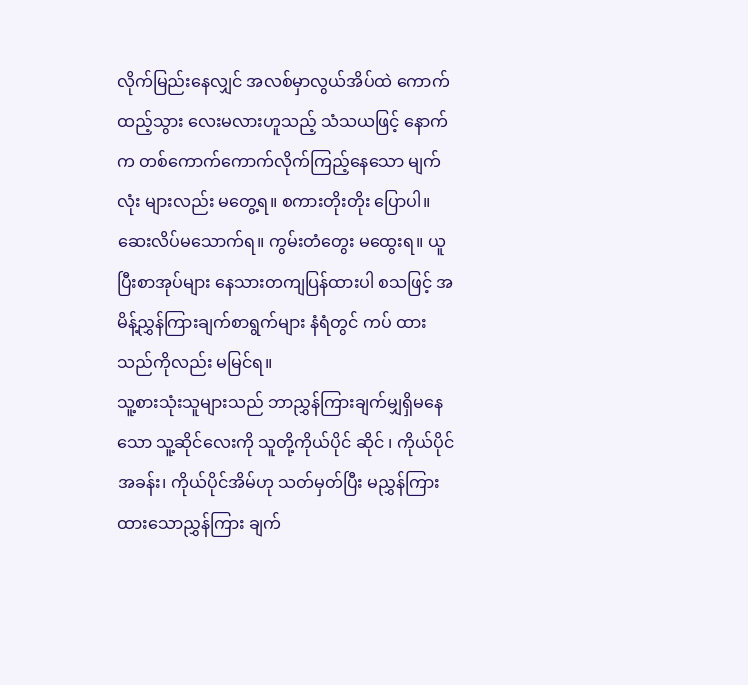လိုက်မြည်းနေလျှင် အလစ်မှာလွယ်အိပ်ထဲ ကောက်ထည့်သွား လေးမလားဟူသည့် သံသယဖြင့် နောက်က တစ်ကောက်ကောက်လိုက်ကြည့်နေသော မျက်လုံး များလည်း မတွေ့ရ။ စကားတိုးတိုး ပြောပါ။ ဆေးလိပ်မသောက်ရ။ ကွမ်းတံတွေး မထွေးရ။ ယူပြီးစာအုပ်များ နေသားတကျပြန်ထားပါ စသဖြင့် အမိန့်ညွှန်ကြားချက်စာရွက်များ နံရံတွင် ကပ် ထားသည်ကိုလည်း မမြင်ရ။
သူ့စားသုံးသူများသည် ဘာညွှန်ကြားချက်မျှရှိမနေသော သူ့ဆိုင်လေးကို သူတို့ကိုယ်ပိုင် ဆိုင် ၊ ကိုယ်ပိုင်အခန်း၊ ကိုယ်ပိုင်အိမ်ဟု သတ်မှတ်ပြီး မညွှန်ကြားထားသောညွှန်ကြား ချက်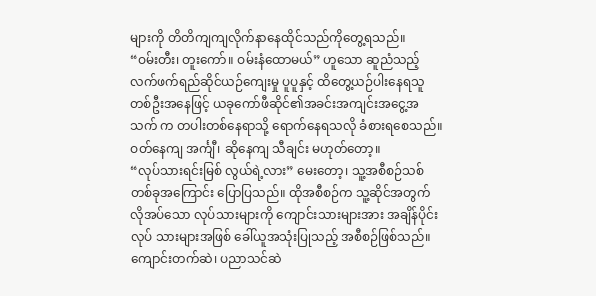များကို တိတိကျကျလိုက်နာနေထိုင်သည်ကိုတွေ့ရသည်။
“ဝမ်းတီး၊ တူးကော်။ ဝမ်းနံထောမယ်” ဟူသော ဆူညံသည့် လက်ဖက်ရည်ဆိုင်ယဉ်ကျေးမှု ပူပူနှင့် ထိတွေ့ယဉ်ပါးနေရသူတစ်ဦးအနေဖြင့် ယခုကော်ဖီဆိုင်၏အခင်းအကျင်းအငွေ့အသက် က တပါးတစ်နေရာသို့ ရောက်နေရသလို ခံစားရစေသည်။ ဝတ်နေကျ အင်္ကျီ၊ ဆိုနေကျ သီချင်း မဟုတ်တော့။
“လုပ်သားရင်းမြစ် လွယ်ရဲ့လား” မေးတော့၊ သူ့အစီစဉ်သစ်တစ်ခုအကြောင်း ပြောပြသည်။ ထိုအစီစဉ်က သူ့ဆိုင်အတွက် လိုအပ်သော လုပ်သားများကို ကျောင်းသားများအား အချိန်ပိုင်းလုပ် သားများအဖြစ် ခေါ်ယူအသုံးပြုသည့် အစီစဉ်ဖြစ်သည်။
ကျောင်းတက်ဆဲ၊ ပညာသင်ဆဲ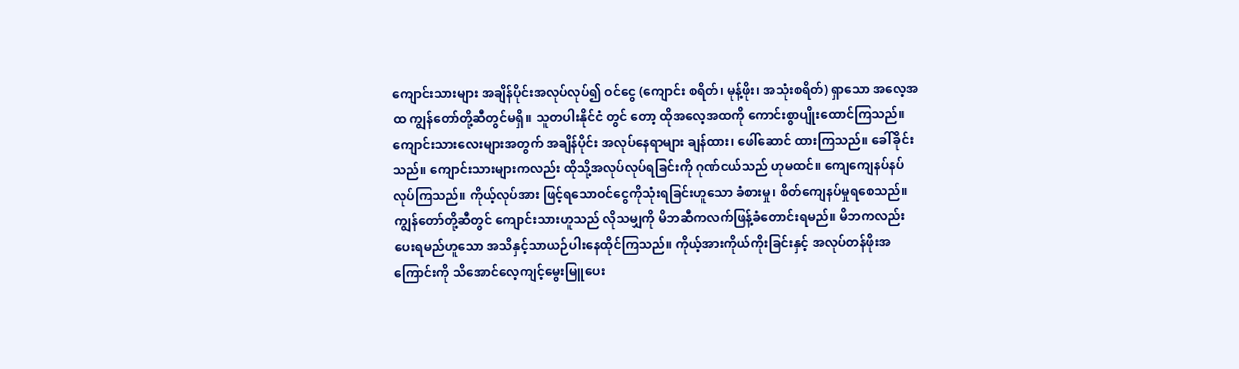ကျောင်းသားများ အချိန်ပိုင်းအလုပ်လုပ်၍ ဝင်ငွေ (ကျောင်း စရိတ်၊ မုန့်ဖိုး၊ အသုံးစရိတ်) ရှာသော အလေ့အထ ကျွန်တော်တို့ဆီတွင်မရှိ။ သူတပါးနိုင်ငံ တွင် တော့ ထိုအလေ့အထကို ကောင်းစွာပျိုးထောင်ကြသည်။ ကျောင်းသားလေးများအတွက် အချိန်ပိုင်း အလုပ်နေရာများ ချန်ထား၊ ဖေါ်ဆောင် ထားကြသည်။ ခေါ်ခိုင်းသည်။ ကျောင်းသားများကလည်း ထိုသို့အလုပ်လုပ်ရခြင်းကို ဂုဏ်ငယ်သည် ဟုမထင်။ ကျေကျေနပ်နပ်လုပ်ကြသည်။ ကိုယ့်လုပ်အား ဖြင့်ရသောဝင်ငွေကိုသုံးရခြင်းဟူသော ခံစားမှု၊ စိတ်ကျေနပ်မှုရစေသည်။
ကျွန်တော်တို့ဆီတွင် ကျောင်းသားဟူသည် လိုသမျှကို မိဘဆီကလက်ဖြန့်ခံတောင်းရမည်။ မိဘကလည်း ပေးရမည်ဟူသော အသိနှင့်သာယဉ်ပါးနေထိုင်ကြသည်။ ကိုယ့်အားကိုယ်ကိုးခြင်းနှင့် အလုပ်တန်ဖိုးအကြောင်းကို သိအောင်လေ့ကျင့်မွေးမြူပေး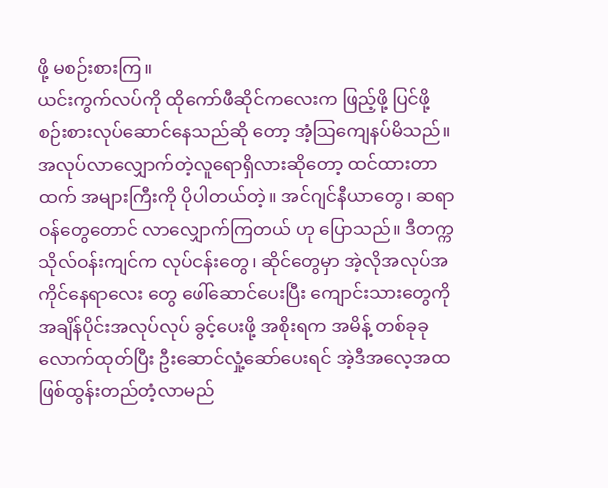ဖို့ မစဉ်းစားကြ။
ယင်းကွက်လပ်ကို ထိုကော်ဖီဆိုင်ကလေးက ဖြည့်ဖို့ ပြင်ဖို့ စဉ်းစားလုပ်ဆောင်နေသည်ဆို တော့ အံ့သြကျေနပ်မိသည်။ အလုပ်လာလျှောက်တဲ့လူရောရှိလားဆိုတော့ ထင်ထားတာထက် အများကြီးကို ပိုပါတယ်တဲ့။ အင်ဂျင်နီယာတွေ၊ ဆရာဝန်တွေတောင် လာလျှောက်ကြတယ် ဟု ပြောသည်။ ဒီတက္ကသိုလ်ဝန်းကျင်က လုပ်ငန်းတွေ၊ ဆိုင်တွေမှာ အဲ့လိုအလုပ်အကိုင်နေရာလေး တွေ ဖေါ်ဆောင်ပေးပြီး ကျောင်းသားတွေကို အချိန်ပိုင်းအလုပ်လုပ် ခွင့်ပေးဖို့ အစိုးရက အမိန့် တစ်ခုခုလောက်ထုတ်ပြီး ဦးဆောင်လှုံ့ဆော်ပေးရင် အဲ့ဒီအလေ့အထဖြစ်ထွန်းတည်တံ့လာမည်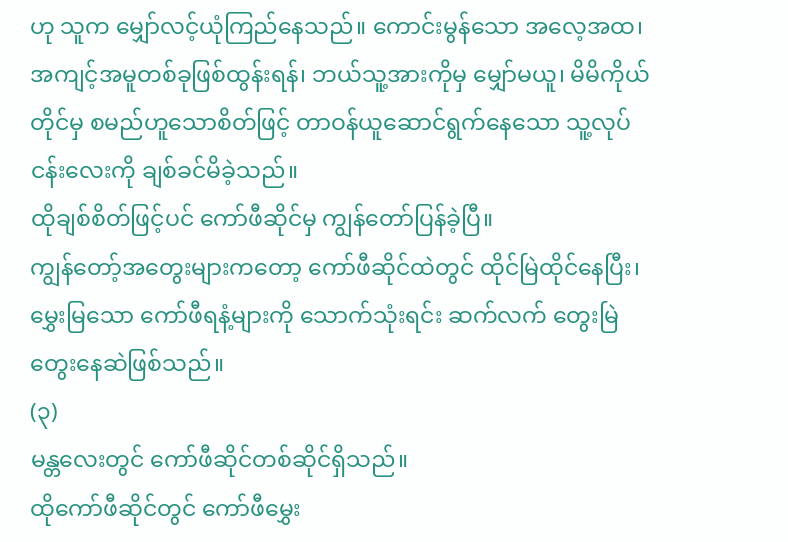ဟု သူက မျှော်လင့်ယုံကြည်နေသည်။ ကောင်းမွန်သော အလေ့အထ၊ အကျင့်အမူတစ်ခုဖြစ်ထွန်းရန်၊ ဘယ်သူ့အားကိုမှ မျှော်မယူ၊ မိမိကိုယ်တိုင်မှ စမည်ဟူသောစိတ်ဖြင့် တာဝန်ယူဆောင်ရွက်နေသော သူ့လုပ်ငန်းလေးကို ချစ်ခင်မိခဲ့သည်။
ထိုချစ်စိတ်ဖြင့်ပင် ကော်ဖီဆိုင်မှ ကျွန်တော်ပြန်ခဲ့ပြီ။
ကျွန်တော့်အတွေးများကတော့ ကော်ဖီဆိုင်ထဲတွင် ထိုင်မြဲထိုင်နေပြီး၊ မွှေးမြသော ကော်ဖီရနံ့များကို သောက်သုံးရင်း ဆက်လက် တွေးမြဲ တွေးနေဆဲဖြစ်သည်။
(၃)
မန္တလေးတွင် ကော်ဖီဆိုင်တစ်ဆိုင်ရှိသည်။
ထိုကော်ဖီဆိုင်တွင် ကော်ဖီမွှေး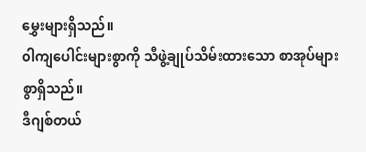မွှေးများရှိသည်။
၀ါကျပေါင်းများစွာကို သီဖွဲ့ချုပ်သိမ်းထားသော စာအုပ်များစွာရှိသည်။
ဒီဂျစ်တယ်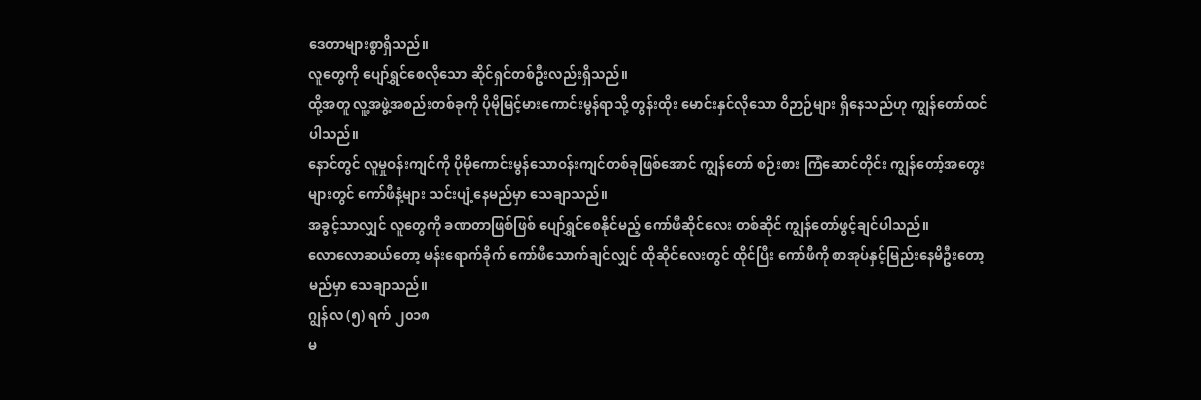ဒေတာများစွာရှိသည်။
လူတွေကို ပျော်ရွှင်စေလိုသော ဆိုင်ရှင်တစ်ဦးလည်းရှိသည်။
ထို့အတူ လူ့အဖွဲ့အစည်းတစ်ခုကို ပိုမိုမြင့်မားကောင်းမွန်ရာသို့ တွန်းထိုး မောင်းနှင်လိုသော ဝိဉာဉ်များ ရှိနေသည်ဟု ကျွန်တော်ထင်ပါသည်။
နောင်တွင် လူမှုဝန်းကျင်ကို ပိုမိုကောင်းမွန်သောဝန်းကျင်တစ်ခုဖြစ်အောင် ကျွန်တော် စဉ်းစား ကြံဆောင်တိုင်း ကျွန်တော့်အတွေးများတွင် ကော်ဖီနံ့များ သင်းပျံ့နေမည်မှာ သေချာသည်။
အခွင့်သာလျှင် လူတွေကို ခဏတာဖြစ်ဖြစ် ပျော်ရွှင်စေနိုင်မည့် ကော်ဖီဆိုင်လေး တစ်ဆိုင် ကျွန်တော်ဖွင့်ချင်ပါသည်။
လောလောဆယ်တော့ မန်းရောက်ခိုက် ကော်ဖီသောက်ချင်လျှင် ထိုဆိုင်လေးတွင် ထိုင်ပြီး ကော်ဖီကို စာအုပ်နှင့်မြည်းနေမိဦးတော့မည်မှာ သေချာသည်။
ဂျွန်လ (၅) ရက် ၂၀၁၈
မ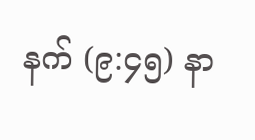နက် (၉:၄၅) နာ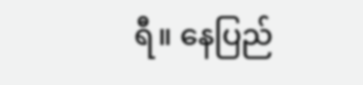ရီ။ နေပြည်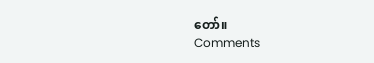တော်။
Comments